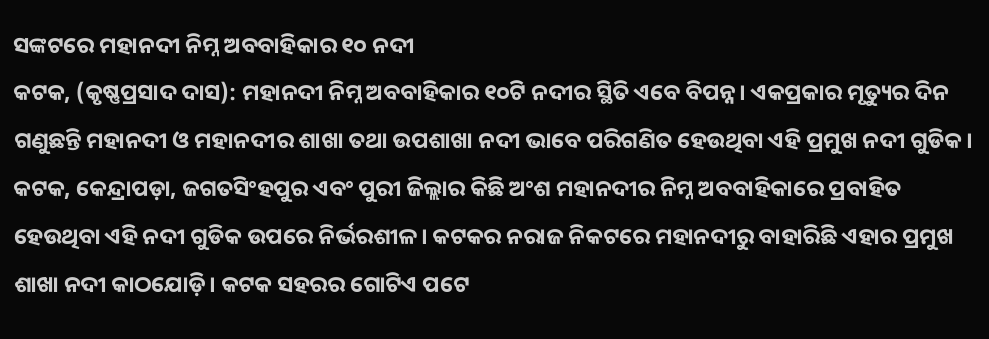ସଙ୍କଟରେ ମହାନଦୀ ନିମ୍ନ ଅବବାହିକାର ୧୦ ନଦୀ
କଟକ, (କୃଷ୍ଣପ୍ରସାଦ ଦାସ): ମହାନଦୀ ନିମ୍ନ ଅବବାହିକାର ୧୦ଟି ନଦୀର ସ୍ଥିତି ଏବେ ବିପନ୍ନ। ଏକପ୍ରକାର ମୃତ୍ୟୁର ଦିନ ଗଣୁଛନ୍ତି ମହାନଦୀ ଓ ମହାନଦୀର ଶାଖା ତଥା ଉପଶାଖା ନଦୀ ଭାବେ ପରିଗଣିତ ହେଉଥିବା ଏହି ପ୍ରମୁଖ ନଦୀ ଗୁଡିକ। କଟକ, କେନ୍ଦ୍ରାପଡ଼ା, ଜଗତସିଂହପୁର ଏବଂ ପୁରୀ ଜିଲ୍ଲାର କିଛି ଅଂଶ ମହାନଦୀର ନିମ୍ନ ଅବବାହିକାରେ ପ୍ରବାହିତ ହେଉଥିବା ଏହି ନଦୀ ଗୁଡିକ ଉପରେ ନିର୍ଭରଶୀଳ। କଟକର ନରାଜ ନିକଟରେ ମହାନଦୀରୁ ବାହାରିଛି ଏହାର ପ୍ରମୁଖ ଶାଖା ନଦୀ କାଠଯୋଡ଼ି। କଟକ ସହରର ଗୋଟିଏ ପଟେ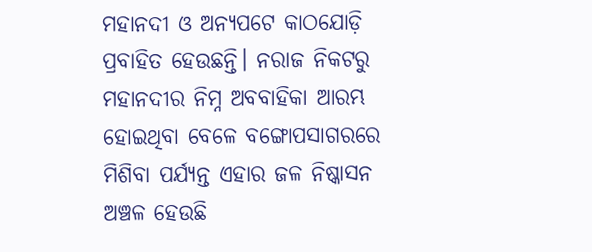ମହାନଦୀ ଓ ଅନ୍ୟପଟେ କାଠଯୋଡ଼ି ପ୍ରବାହିତ ହେଉଛନ୍ତି। ନରାଜ ନିକଟରୁ ମହାନଦୀର ନିମ୍ନ ଅବବାହିକା ଆରମ୍ଭ ହୋଇଥିବା ବେଳେ ବଙ୍ଗୋପସାଗରରେ ମିଶିବା ପର୍ଯ୍ୟନ୍ତ ଏହାର ଜଳ ନିଷ୍କାସନ ଅଞ୍ଚଳ ହେଉଛି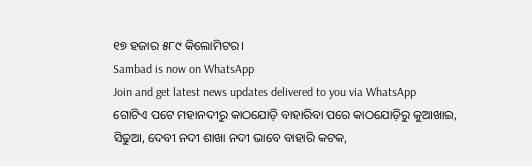୧୭ ହଜାର ୫୮୯ କିଲୋମିଟର।
Sambad is now on WhatsApp
Join and get latest news updates delivered to you via WhatsApp
ଗୋଟିଏ ପଟେ ମହାନଦୀରୁ କାଠଯୋଡ଼ି ବାହାରିବା ପରେ କାଠଯୋଡ଼ିରୁ କୁଆଖାଇ, ସିଢୁଆ, ଦେବୀ ନଦୀ ଶାଖା ନଦୀ ଭାବେ ବାହାରି କଟକ,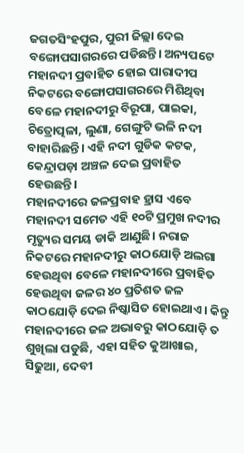ଜଗତସିଂହପୁର, ପୁରୀ ଜିଲ୍ଲା ଦେଇ ବଙ୍ଗୋପସାଗରରେ ପଡିଛନ୍ତି। ଅନ୍ୟପଟେ ମହାନଦୀ ପ୍ରବାହିତ ହୋଇ ପାରାଦୀପ ନିକଟରେ ବଙ୍ଗୋପସାଗରରେ ମିଶିଥିବା ବେଳେ ମହାନଦୀରୁ ବିରୂପା, ପାଇକା, ଚିତ୍ରୋତ୍ପଳା, ଲୁଣା, ଗେଙ୍ଗୁଟି ଭଳି ନଦୀ ବାହାରିଛନ୍ତି। ଏହି ନଦୀ ଗୁଡିକ କଟକ, କେନ୍ଦ୍ରାପଡ଼ା ଅଞ୍ଚଳ ଦେଇ ପ୍ରବାହିତ ହେଉଛନ୍ତି।
ମହାନଦୀରେ ଜଳପ୍ରବାହ ହ୍ରାସ ଏବେ ମହାନଦୀ ସମେତ ଏହି ୧୦ଟି ପ୍ରମୁଖ ନଦୀର ମୃତ୍ୟୁର ସମୟ ଡାକି ଆଣୁଛି। ନରାଜ ନିକଟରେ ମହାନଦୀରୁ କାଠଯୋଡ଼ି ଅଲଗା ହେଉଥିବା ବେଳେ ମହାନଦୀରେ ପ୍ରବାହିତ ହେଉଥିବା ଜଳର ୪୦ ପ୍ରତିଶତ ଜଳ କାଠଯୋଡ଼ି ଦେଇ ନିଷ୍କାସିତ ହୋଇଥାଏ। କିନ୍ତୁ ମହାନଦୀରେ ଜଳ ଅଭାବରୁ କାଠଯୋଡ଼ି ତ ଶୁଖିଲା ପଡୁଛି, ଏହା ସହିତ କୁଆଖାଇ, ସିଢୁଆ, ଦେବୀ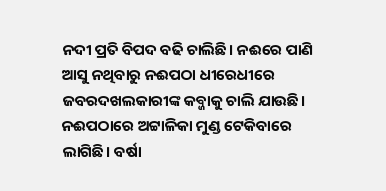ନଦୀ ପ୍ରତି ବିପଦ ବଢି ଚାଲିଛି। ନଈରେ ପାଣି ଆସୁ ନଥିବାରୁ ନଈପଠା ଧୀରେଧୀରେ ଜବରଦଖଲକାରୀଙ୍କ କବ୍ଜାକୁ ଚାଲି ଯାଉଛି। ନଈପଠାରେ ଅଟ୍ଟାଳିକା ମୁଣ୍ଡ ଟେକିବାରେ ଲାଗିଛି। ବର୍ଷା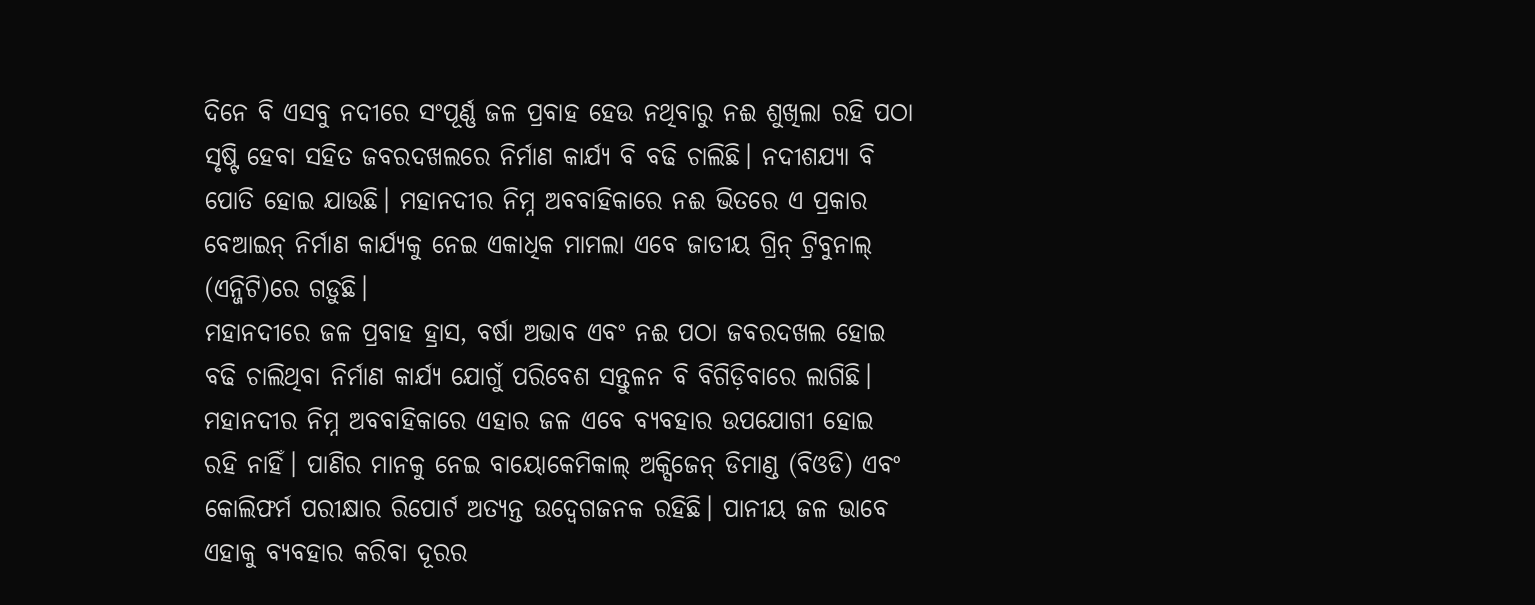ଦିନେ ବି ଏସବୁ ନଦୀରେ ସଂପୂର୍ଣ୍ଣ ଜଳ ପ୍ରବାହ ହେଉ ନଥିବାରୁ ନଈ ଶୁଖିଲା ରହି ପଠା ସୃଷ୍ଟି ହେବା ସହିତ ଜବରଦଖଲରେ ନିର୍ମାଣ କାର୍ଯ୍ୟ ବି ବଢି ଚାଲିଛି। ନଦୀଶଯ୍ୟା ବି ପୋତି ହୋଇ ଯାଉଛି। ମହାନଦୀର ନିମ୍ନ ଅବବାହିକାରେ ନଈ ଭିତରେ ଏ ପ୍ରକାର ବେଆଇନ୍ ନିର୍ମାଣ କାର୍ଯ୍ୟକୁ ନେଇ ଏକାଧିକ ମାମଲା ଏବେ ଜାତୀୟ ଗ୍ରିନ୍ ଟ୍ରିବୁନାଲ୍ (ଏନ୍ଜିଟି)ରେ ଗଡ଼ୁଛି।
ମହାନଦୀରେ ଜଳ ପ୍ରବାହ ହ୍ରାସ, ବର୍ଷା ଅଭାବ ଏବଂ ନଈ ପଠା ଜବରଦଖଲ ହୋଇ ବଢି ଚାଲିଥିବା ନିର୍ମାଣ କାର୍ଯ୍ୟ ଯୋଗୁଁ ପରିବେଶ ସନ୍ତୁଳନ ବି ବିଗିଡ଼ିବାରେ ଲାଗିଛି। ମହାନଦୀର ନିମ୍ନ ଅବବାହିକାରେ ଏହାର ଜଳ ଏବେ ବ୍ୟବହାର ଉପଯୋଗୀ ହୋଇ ରହି ନାହିଁ। ପାଣିର ମାନକୁ ନେଇ ବାୟୋକେମିକାଲ୍ ଅକ୍ସିଜେନ୍ ଡିମାଣ୍ଡ (ବିଓଡି) ଏବଂ କୋଲିଫର୍ମ ପରୀକ୍ଷାର ରିପୋର୍ଟ ଅତ୍ୟନ୍ତ ଉଦ୍ବେଗଜନକ ରହିଛି। ପାନୀୟ ଜଳ ଭାବେ ଏହାକୁ ବ୍ୟବହାର କରିବା ଦୂରର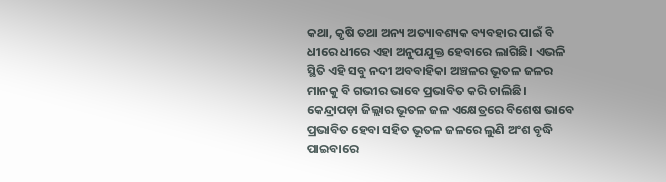କଥା, କୃଷି ତଥା ଅନ୍ୟ ଅତ୍ୟାବଶ୍ୟକ ବ୍ୟବହାର ପାଇଁ ବି ଧୀରେ ଧୀରେ ଏହା ଅନୁପଯୁକ୍ତ ହେବାରେ ଲାଗିଛି। ଏଭଳି ସ୍ଥିତି ଏହି ସବୁ ନଦୀ ଅବବାହିକା ଅଞ୍ଚଳର ଭୂତଳ ଜଳର ମାନକୁ ବି ଗଭୀର ଭାବେ ପ୍ରଭାବିତ କରି ଚାଲିଛି। କେନ୍ଦ୍ରାପଡ଼ା ଜିଲ୍ଲାର ଭୂତଳ ଜଳ ଏକ୍ଷେତ୍ରରେ ବିଶେଷ ଭାବେ ପ୍ରଭାବିତ ହେବା ସହିତ ଭୂତଳ ଜଳରେ ଲୁଣି ଅଂଶ ବୃଦ୍ଧି ପାଇବାରେ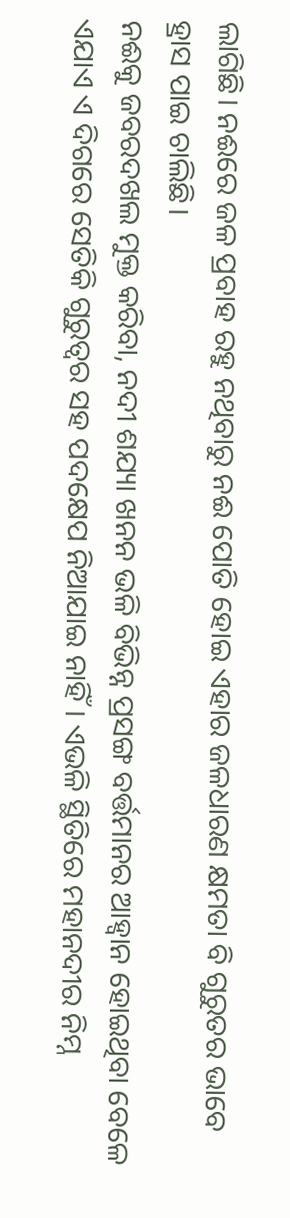ଲାଗିଛି। ନଈରେ ଜଳ ପ୍ରବାହ ରହୁ ନଥିବାରୁ ନଈ ପୋତି ହୋଇ ଏହାର ଜଳଧାରଣ କ୍ଷମତା ବି ଗୁରୁତର ଭାବେ ହ୍ରାସ ପାଇ ଚାଲିଛି।
ନଈକୁ ଜବରଦଖଲ ମୁକ୍ତ କରିବା, ନଦୀ ଶଯ୍ୟା ଖନନ ଭଳି ବିଭିନ୍ନ ପ୍ରସଙ୍ଗ ବର୍ତ୍ତମାନର ଆହ୍ବାନ ହୋଇଥିବା ବେଳେ ଏଯାଏ ଏ ଦିଗରେ ସେତିକି ଗୁରୁତ୍ବର ସହ ପଦକ୍ଷେପ ନିଆଯାଇ ନାହିଁ। ଏଭଳି ସ୍ଥିତିରେ ମହାନଦୀର ନିମ୍ନ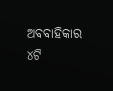ଅବବାହିକାର ୪ଟି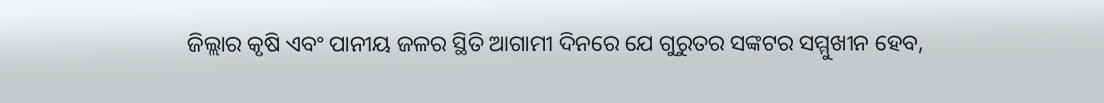ଜିଲ୍ଲାର କୃଷି ଏବଂ ପାନୀୟ ଜଳର ସ୍ଥିତି ଆଗାମୀ ଦିନରେ ଯେ ଗୁରୁତର ସଙ୍କଟର ସମ୍ମୁଖୀନ ହେବ,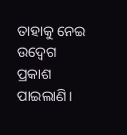ତାହାକୁ ନେଇ ଉଦ୍ବେଗ ପ୍ରକାଶ ପାଇଲାଣି।